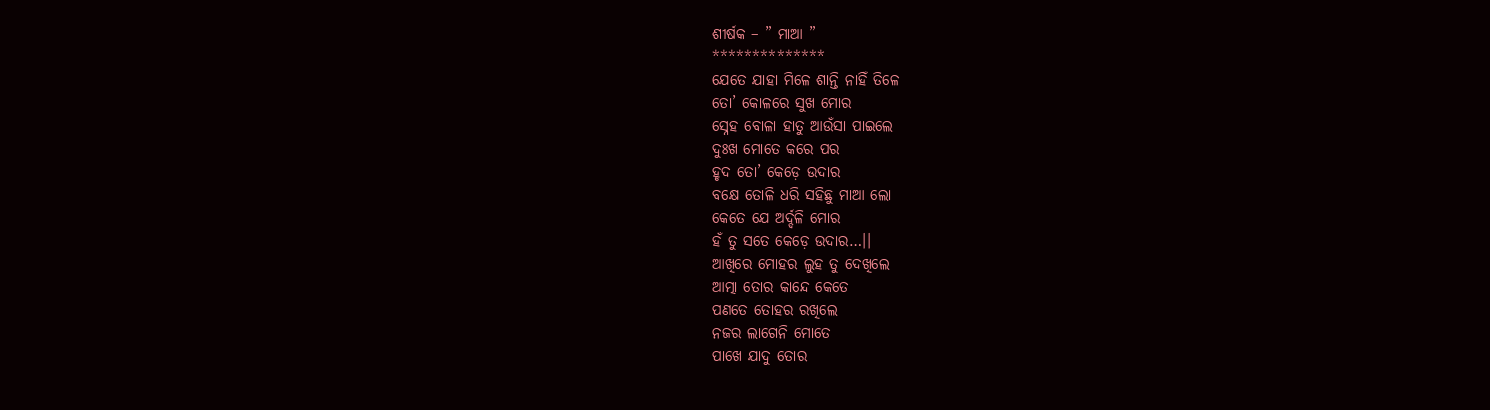ଶୀର୍ଷକ – ” ମାଆ ”
**************
ଯେତେ ଯାହା ମିଳେ ଶାନ୍ତି ନାହିଁ ତିଳେ
ତୋ’ କୋଳରେ ସୁଖ ମୋର
ସ୍ନେହ ବୋଳା ହାତୁ ଆଉଁସା ପାଇଲେ
ଦୁଃଖ ମୋତେ କରେ ପର
ହୃଦ ତୋ’ କେଡ଼େ ଉଦାର
ବକ୍ଷେ ତୋଳି ଧରି ସହିଛୁ ମାଆ ଲୋ
କେତେ ଯେ ଅର୍ଦ୍ଦଳି ମୋର
ହଁ ତୁ ସତେ କେଡ଼େ ଉଦାର…।।
ଆଖିରେ ମୋହର ଲୁହ ତୁ ଦେଖିଲେ
ଆତ୍ମା ତୋର କାନ୍ଦେ କେତେ
ପଣତେ ତୋହର ରଖିଲେ
ନଜର ଲାଗେନି ମୋତେ
ପାଖେ ଯାଦୁ ତୋର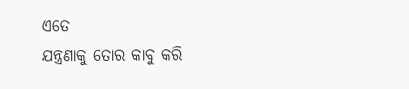ଏତେ
ଯନ୍ତ୍ରଣାକୁ ତୋର କାବୁ କରି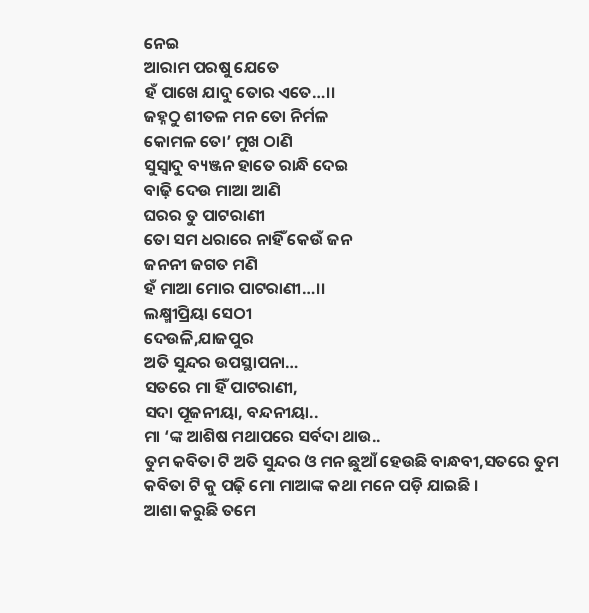ନେଇ
ଆରାମ ପରଷୁ ଯେତେ
ହଁ ପାଖେ ଯାଦୁ ତୋର ଏତେ…।।
ଜହ୍ନଠୁ ଶୀତଳ ମନ ତୋ ନିର୍ମଳ
କୋମଳ ତୋ’ ମୁଖ ଠାଣି
ସୁସ୍ୱାଦୁ ବ୍ୟଞ୍ଜନ ହାତେ ରାନ୍ଧି ଦେଇ
ବାଢ଼ି ଦେଉ ମାଆ ଆଣି
ଘରର ତୁ ପାଟରାଣୀ
ତୋ ସମ ଧରାରେ ନାହିଁ କେଉଁ ଜନ
ଜନନୀ ଜଗତ ମଣି
ହଁ ମାଆ ମୋର ପାଟରାଣୀ…।।
ଲକ୍ଷ୍ମୀପ୍ରିୟା ସେଠୀ
ଦେଉଳି,ଯାଜପୁର
ଅତି ସୁନ୍ଦର ଉପସ୍ଥାପନା…
ସତରେ ମା ହିଁ ପାଟରାଣୀ,
ସଦା ପୂଜନୀୟା, ବନ୍ଦନୀୟା..
ମା ‘ଙ୍କ ଆଶିଷ ମଥାପରେ ସର୍ବଦା ଥାଉ..
ତୁମ କବିତା ଟି ଅତି ସୁନ୍ଦର ଓ ମନ ଛୁଆଁ ହେଉଛି ବାନ୍ଧବୀ,ସତରେ ତୁମ କବିତା ଟି କୁ ପଢ଼ି ମୋ ମାଆଙ୍କ କଥା ମନେ ପଡ଼ି ଯାଇଛି ।
ଆଶା କରୁଛି ତମେ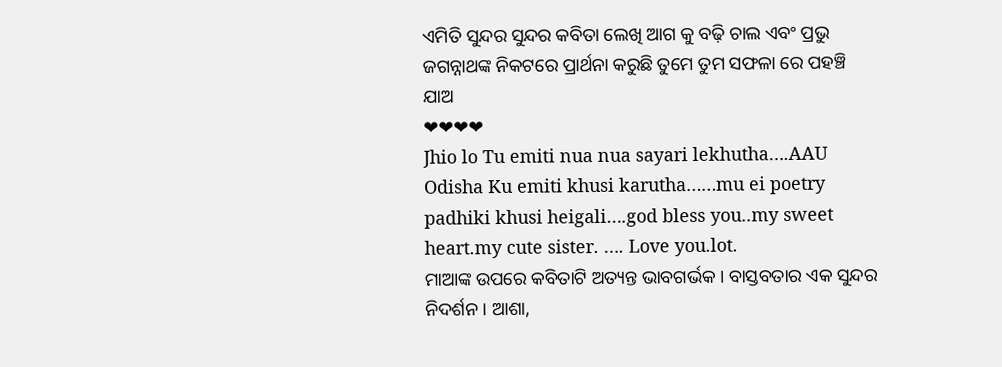ଏମିତି ସୁନ୍ଦର ସୁନ୍ଦର କବିତା ଲେଖି ଆଗ କୁ ବଢ଼ି ଚାଲ ଏବଂ ପ୍ରଭୁ ଜଗନ୍ନାଥଙ୍କ ନିକଟରେ ପ୍ରାର୍ଥନା କରୁଛି ତୁମେ ତୁମ ସଫଳା ରେ ପହଞ୍ଚି ଯାଅ
❤❤❤❤
Jhio lo Tu emiti nua nua sayari lekhutha….AAU Odisha Ku emiti khusi karutha……mu ei poetry padhiki khusi heigali….god bless you..my sweet heart.my cute sister. …. Love you.lot.
ମାଆଙ୍କ ଉପରେ କବିତାଟି ଅତ୍ୟନ୍ତ ଭାବଗର୍ଭକ । ବାସ୍ତବତାର ଏକ ସୁନ୍ଦର ନିଦର୍ଶନ । ଆଶା,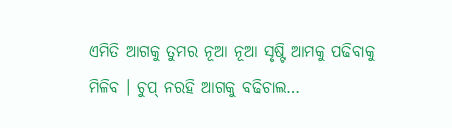ଏମିତି ଆଗକୁ ତୁମର ନୂଆ ନୂଆ ସୃଷ୍ଟି ଆମକୁ ପଢିବାକୁ ମିଳିବ । ଚୁପ୍ ନରହି ଆଗକୁ ବଢିଚାଲ…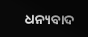ଧନ୍ୟବାଦ